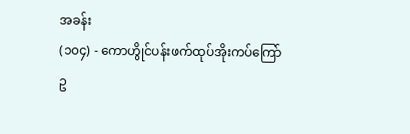အခန်း
(၁၀၄) - ကောဟွိုင်ပန်းဖက်ထုပ်အိုးကပ်ကြော်
ဥ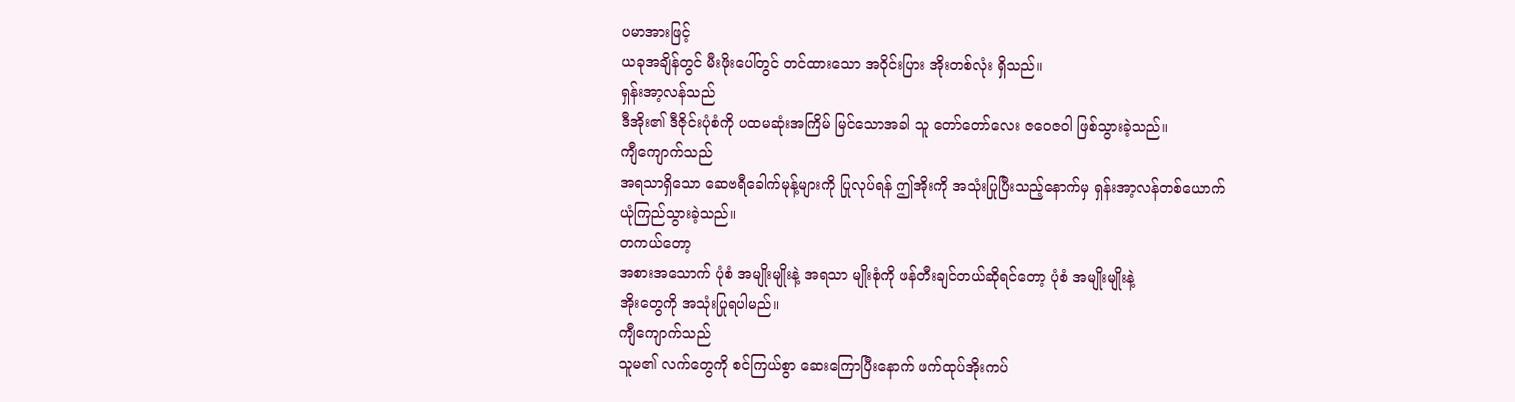ပမာအားဖြင့်
ယခုအချိန်တွင် မီးဖိုးပေါ်တွင် တင်ထားသော အဝိုင်းပြား အိုးတစ်လုံး ရှိသည်။
ရှန်းအာ့လန်သည်
ဒီအိုး၏ ဒီဇိုင်းပုံစံကို ပထမဆုံးအကြိမ် မြင်သောအခါ သူ တော်တော်လေး ဇဝေဇဝါ ဖြစ်သွားခဲ့သည်။
ကျီကျောက်သည်
အရသာရှိသော ဆေဗရီခေါက်မုန့်များကို ပြုလုပ်ရန် ဤအိုးကို အသုံးပြုပြီးသည့်နောက်မှ ရှန်းအာ့လန်တစ်ယောက်
ယုံကြည်သွားခဲ့သည်။
တကယ်တော့
အစားအသောက် ပုံစံ အမျိုးမျိုးနဲ့ အရသာ မျိုးစုံကို ဖန်တီးချင်တယ်ဆိုရင်တော့ ပုံစံ အမျိုးမျိုးနဲ့
အိုးတွေကို အသုံးပြုရပါမည်။
ကျီကျောက်သည်
သူမ၏ လက်တွေကို စင်ကြယ်စွာ ဆေးကြောပြီးနောက် ဖက်ထုပ်အိုးကပ်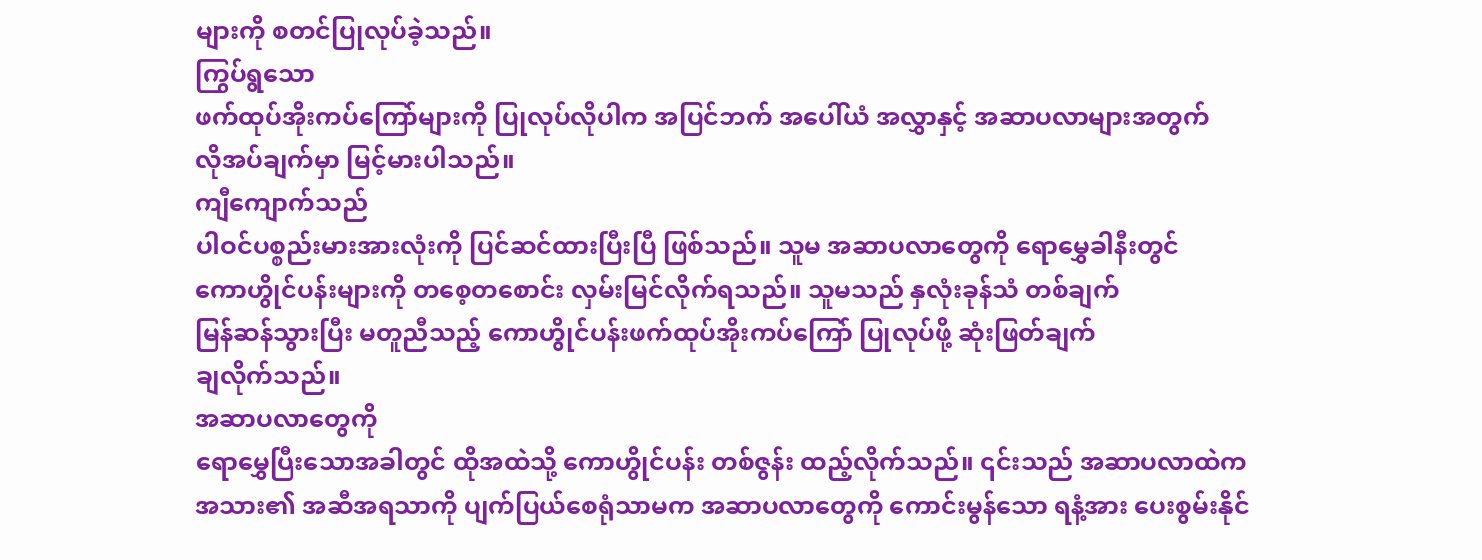များကို စတင်ပြုလုပ်ခဲ့သည်။
ကြွပ်ရွသော
ဖက်ထုပ်အိုးကပ်ကြော်များကို ပြုလုပ်လိုပါက အပြင်ဘက် အပေါ်ယံ အလွှာနှင့် အဆာပလာများအတွက်
လိုအပ်ချက်မှာ မြင့်မားပါသည်။
ကျီကျောက်သည်
ပါဝင်ပစ္စည်းမားအားလုံးကို ပြင်ဆင်ထားပြီးပြီ ဖြစ်သည်။ သူမ အဆာပလာတွေကို ရောမွှေခါနီးတွင်
ကောဟွိုင်ပန်းများကို တစေ့တစောင်း လှမ်းမြင်လိုက်ရသည်။ သူမသည် နှလုံးခုန်သံ တစ်ချက်
မြန်ဆန်သွားပြီး မတူညီသည့် ကောဟွိုင်ပန်းဖက်ထုပ်အိုးကပ်ကြော် ပြုလုပ်ဖို့ ဆုံးဖြတ်ချက်
ချလိုက်သည်။
အဆာပလာတွေကို
ရောမွှေပြီးသောအခါတွင် ထိုအထဲသို့ ကောဟွိုင်ပန်း တစ်ဇွန်း ထည့်လိုက်သည်။ ၎င်းသည် အဆာပလာထဲက
အသား၏ အဆီအရသာကို ပျက်ပြယ်စေရုံသာမက အဆာပလာတွေကို ကောင်းမွန်သော ရနံ့အား ပေးစွမ်းနိုင်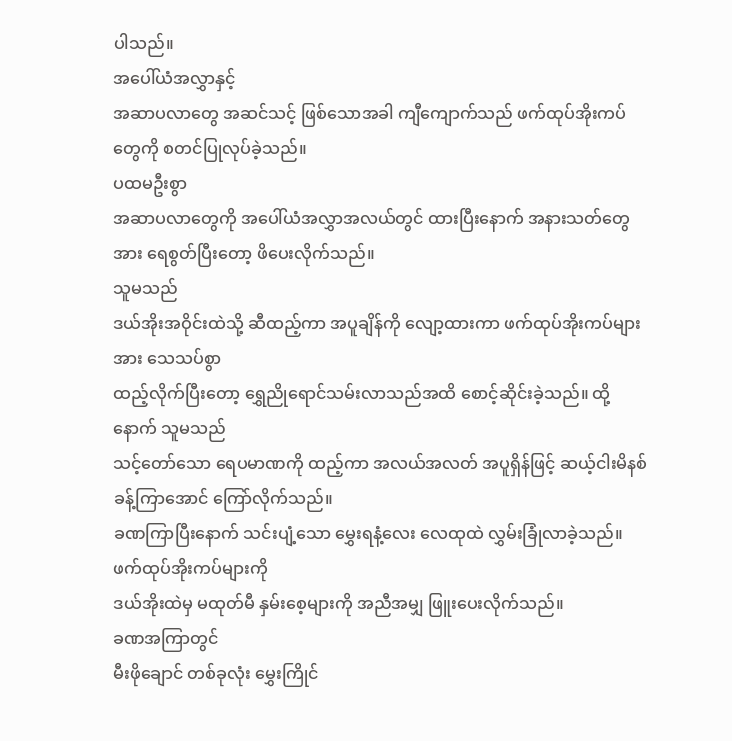ပါသည်။
အပေါ်ယံအလွှာနှင့်
အဆာပလာတွေ အဆင်သင့် ဖြစ်သောအခါ ကျီကျောက်သည် ဖက်ထုပ်အိုးကပ်တွေကို စတင်ပြုလုပ်ခဲ့သည်။
ပထမဦးစွာ
အဆာပလာတွေကို အပေါ်ယံအလွှာအလယ်တွင် ထားပြီးနောက် အနားသတ်တွေအား ရေစွတ်ပြီးတော့ ဖိပေးလိုက်သည်။
သူမသည်
ဒယ်အိုးအဝိုင်းထဲသို့ ဆီထည့်ကာ အပူချိန်ကို လျော့ထားကာ ဖက်ထုပ်အိုးကပ်များအား သေသပ်စွာ
ထည့်လိုက်ပြီးတော့ ရွှေညိုရောင်သမ်းလာသည်အထိ စောင့်ဆိုင်းခဲ့သည်။ ထို့နောက် သူမသည်
သင့်တော်သော ရေပမာဏကို ထည့်ကာ အလယ်အလတ် အပူရှိန်ဖြင့် ဆယ့်ငါးမိနစ်ခန့်ကြာအောင် ကြော်လိုက်သည်။
ခဏကြာပြီးနောက် သင်းပျံ့သော မွှေးရနံ့လေး လေထုထဲ လွှမ်းခြုံလာခဲ့သည်။
ဖက်ထုပ်အိုးကပ်များကို
ဒယ်အိုးထဲမှ မထုတ်မီ နှမ်းစေ့များကို အညီအမျှ ဖြူးပေးလိုက်သည်။
ခဏအကြာတွင်
မီးဖိုချောင် တစ်ခုလုံး မွှေးကြိုင်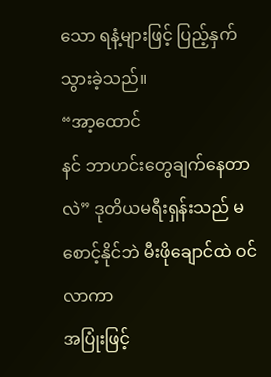သော ရနံ့များဖြင့် ပြည့်နှက်သွားခဲ့သည်။
“အာ့ထောင်
နင် ဘာဟင်းတွေချက်နေတာလဲ” ဒုတိယမရီးရှန်းသည် မစောင့်နိုင်ဘဲ မီးဖိုချောင်ထဲ ဝင်လာကာ
အပြုံးဖြင့်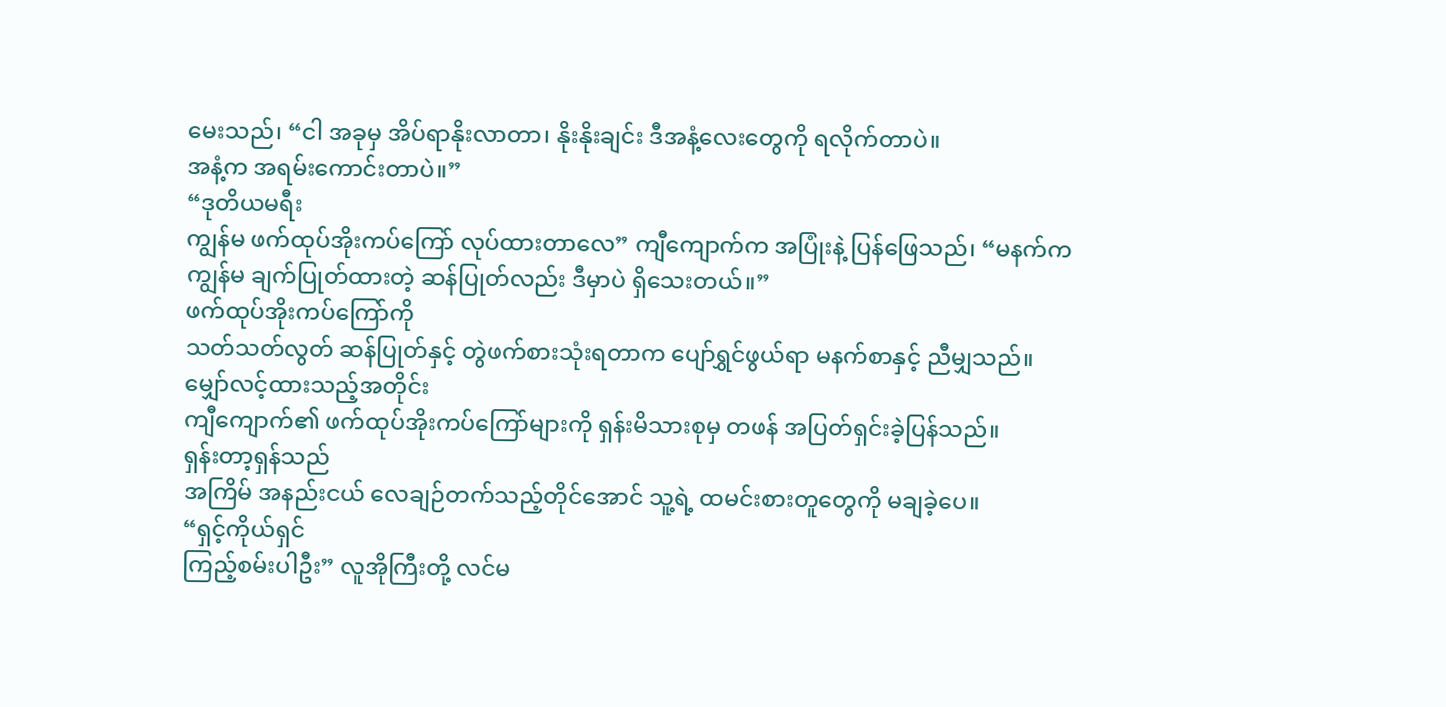မေးသည်၊ “ငါ အခုမှ အိပ်ရာနိုးလာတာ၊ နိုးနိုးချင်း ဒီအနံ့လေးတွေကို ရလိုက်တာပဲ။
အနံ့က အရမ်းကောင်းတာပဲ။”
“ဒုတိယမရီး
ကျွန်မ ဖက်ထုပ်အိုးကပ်ကြော် လုပ်ထားတာလေ” ကျီကျောက်က အပြုံးနဲ့ ပြန်ဖြေသည်၊ “မနက်က
ကျွန်မ ချက်ပြုတ်ထားတဲ့ ဆန်ပြုတ်လည်း ဒီမှာပဲ ရှိသေးတယ်။”
ဖက်ထုပ်အိုးကပ်ကြော်ကို
သတ်သတ်လွတ် ဆန်ပြုတ်နှင့် တွဲဖက်စားသုံးရတာက ပျော်ရွှင်ဖွယ်ရာ မနက်စာနှင့် ညီမျှသည်။
မျှော်လင့်ထားသည့်အတိုင်း
ကျီကျောက်၏ ဖက်ထုပ်အိုးကပ်ကြော်များကို ရှန်းမိသားစုမှ တဖန် အပြတ်ရှင်းခဲ့ပြန်သည်။
ရှန်းတာ့ရှန်သည်
အကြိမ် အနည်းငယ် လေချဉ်တက်သည့်တိုင်အောင် သူ့ရဲ့ ထမင်းစားတူတွေကို မချခဲ့ပေ။
“ရှင့်ကိုယ်ရှင်
ကြည့်စမ်းပါဦး” လူအိုကြီးတို့ လင်မ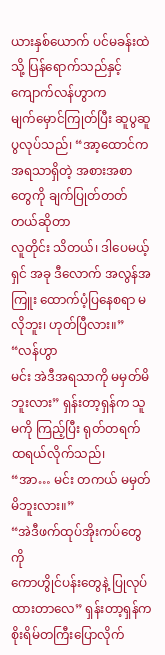ယားနှစ်ယောက် ပင်မခန်းထဲသို့ ပြန်ရောက်သည်နှင့် ကျောက်လန်ဟွာက
မျက်မှောင်ကြုတ်ပြီး ဆူပွဆူပွလုပ်သည်၊ “အာ့ထောင်က အရသာရှိတဲ့ အစားအစာတွေကို ချက်ပြုတ်တတ်တယ်ဆိုတာ
လူတိုင်း သိတယ်၊ ဒါပေမယ့် ရှင် အခု ဒီလောက် အလွန်အကြူး ထောက်ပံ့ပြနေစရာ မလိုဘူး၊ ဟုတ်ပြီလား။”
“လန်ဟွာ
မင်း အဲဒီအရသာကို မမှတ်မိဘူးလား” ရှန်းတာ့ရှန်က သူမကို ကြည့်ပြီး ရုတ်တရက် ထရယ်လိုက်သည်၊
“အာ… မင်း တကယ် မမှတ်မိဘူးလား။”
“အဲဒီဖက်ထုပ်အိုးကပ်တွေကို
ကောဟွိုင်ပန်းတွေနဲ့ ပြုလုပ်ထားတာလေ” ရှန်းတာ့ရှန်က စိုးရိမ်တကြီးပြောလိုက်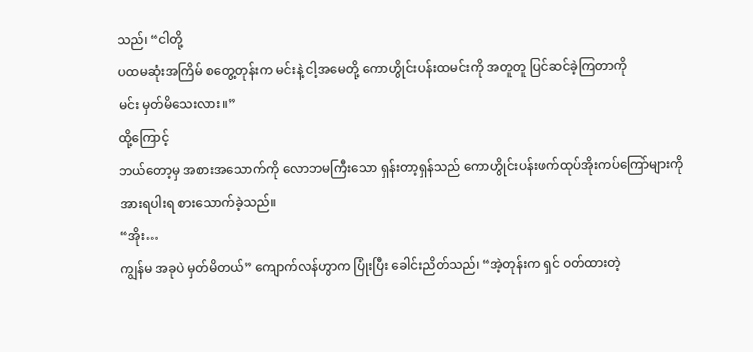သည်၊ “ငါတို့
ပထမဆုံးအကြိမ် စတွေ့တုန်းက မင်းနဲ့ ငါ့အမေတို့ ကောဟွိုင်းပန်းထမင်းကို အတူတူ ပြင်ဆင်ခဲ့ကြတာကို
မင်း မှတ်မိသေးလား။”
ထို့ကြောင့်
ဘယ်တော့မှ အစားအသောက်ကို လောဘမကြီးသော ရှန်းတာ့ရှန်သည် ကောဟွိုင်းပန်းဖက်ထုပ်အိုးကပ်ကြော်များကို
အားရပါးရ စားသောက်ခဲ့သည်။
“အိုး…
ကျွန်မ အခုပဲ မှတ်မိတယ်” ကျောက်လန်ဟွာက ပြုံးပြီး ခေါင်းညိတ်သည်၊ “အဲ့တုန်းက ရှင် ဝတ်ထားတဲ့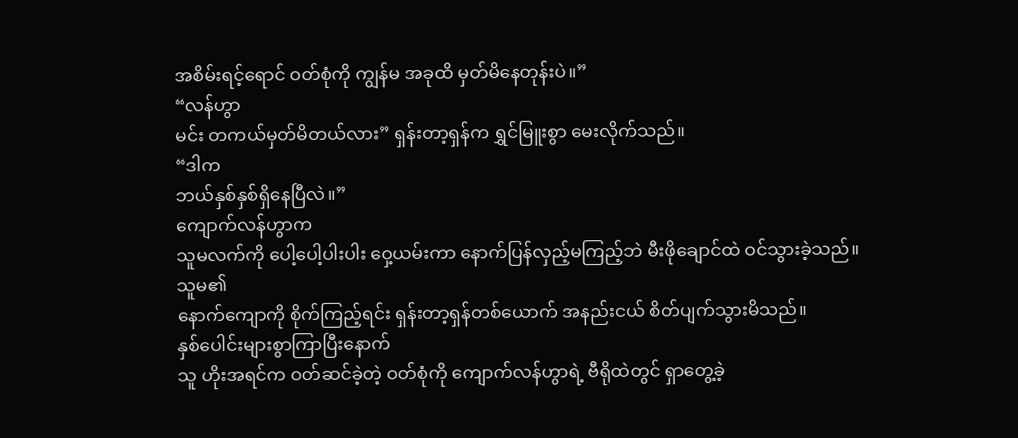အစိမ်းရင့်ရောင် ဝတ်စုံကို ကျွန်မ အခုထိ မှတ်မိနေတုန်းပဲ။”
“လန်ဟွာ
မင်း တကယ်မှတ်မိတယ်လား” ရှန်းတာ့ရှန်က ရွှင်မြူးစွာ မေးလိုက်သည်။
“ဒါက
ဘယ်နှစ်နှစ်ရှိနေပြီလဲ။”
ကျောက်လန်ဟွာက
သူမလက်ကို ပေါ့ပေါ့ပါးပါး ဝှေ့ယမ်းကာ နောက်ပြန်လှည့်မကြည့်ဘဲ မီးဖိုချောင်ထဲ ဝင်သွားခဲ့သည်။
သူမ၏
နောက်ကျောကို စိုက်ကြည့်ရင်း ရှန်းတာ့ရှန်တစ်ယောက် အနည်းငယ် စိတ်ပျက်သွားမိသည်။
နှစ်ပေါင်းများစွာကြာပြီးနောက်
သူ ဟိုးအရင်က ဝတ်ဆင်ခဲ့တဲ့ ဝတ်စုံကို ကျောက်လန်ဟွာရဲ့ ဗီရိုထဲတွင် ရှာတွေ့ခဲ့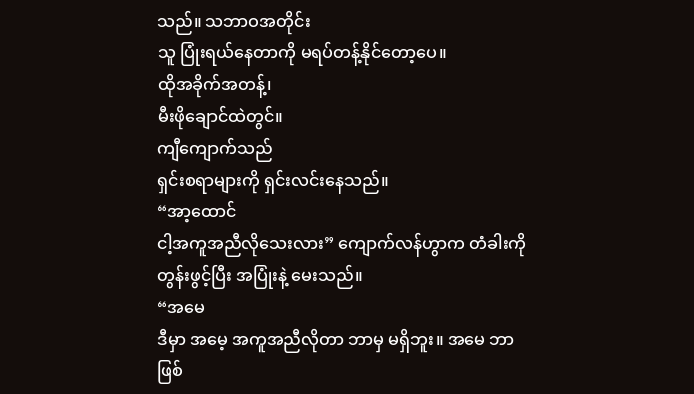သည်။ သဘာဝအတိုင်း
သူ ပြုံးရယ်နေတာကို မရပ်တန့်နိုင်တော့ပေ။
ထိုအခိုက်အတန့်၊
မီးဖိုချောင်ထဲတွင်။
ကျီကျောက်သည်
ရှင်းစရာများကို ရှင်းလင်းနေသည်။
“အာ့ထောင်
ငါ့အကူအညီလိုသေးလား” ကျောက်လန်ဟွာက တံခါးကို တွန်းဖွင့်ပြီး အပြုံးနဲ့ မေးသည်။
“အမေ
ဒီမှာ အမေ့ အကူအညီလိုတာ ဘာမှ မရှိဘူး။ အမေ ဘာဖြစ်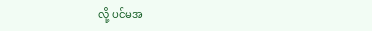လို့ ပင်မအ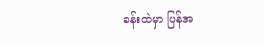ခန်းထဲမှာ ပြန်အ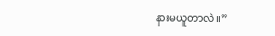နားမယူတာလဲ။”